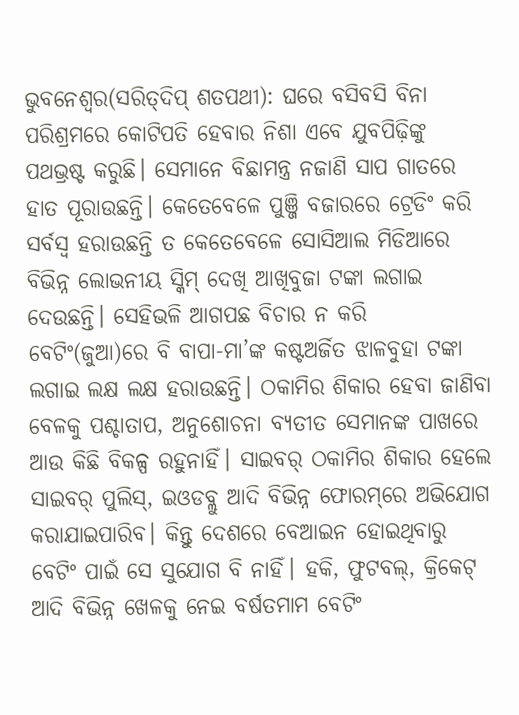ଭୁବନେଶ୍ବର(ସରିତ୍‌ଦିପ୍‌ ଶତପଥୀ): ଘରେ ବସିବସି ବିନା ପରିଶ୍ରମରେ କୋଟିପତି ହେବାର ନିଶା ଏବେ ଯୁବପିଢ଼ିଙ୍କୁ ପଥଭ୍ରଷ୍ଟ କରୁଛି। ସେମାନେ ବିଛାମନ୍ତ୍ର ନଜାଣି ସାପ ଗାତରେ ହାତ ପୂରାଉଛନ୍ତି। କେତେବେଳେ ପୁଞ୍ଜି ବଜାରରେ ଟ୍ରେଡିଂ କରି ସର୍ବସ୍ବ ହରାଉଛନ୍ତି ତ କେତେବେଳେ ସୋସିଆଲ ମିଡିଆରେ ବିଭିନ୍ନ ଲୋଭନୀୟ ସ୍କିମ୍‌ ଦେଖି ଆଖିବୁଜା ଟଙ୍କା ଲଗାଇ ଦେଉଛନ୍ତି। ସେହିଭଳି ଆଗପଛ ବିଚାର ନ କରି ବେଟିଂ(ଜୁଆ)ରେ ବି ବାପା-ମା’ଙ୍କ କଷ୍ଟଅର୍ଜିତ ଝାଳବୁହା ଟଙ୍କା ଲଗାଇ ଲକ୍ଷ ଲକ୍ଷ ହରାଉଛନ୍ତି। ଠକାମିର ଶିକାର ହେବା ଜାଣିବା ବେଳକୁ ପଶ୍ଚାତାପ, ଅନୁଶୋଚନା ବ୍ୟତୀତ ସେମାନଙ୍କ ପାଖରେ ଆଉ କିଛି ବିକଳ୍ପ ରହୁନାହିଁ। ସାଇବର୍‌ ଠକାମିର ଶିକାର ହେଲେ ସାଇବର୍‌ ପୁଲିସ୍‌, ଇଓଡବ୍ଲୁ ଆଦି ବିଭିନ୍ନ ଫୋରମ୍‌ରେ ଅଭିଯୋଗ କରାଯାଇପାରିବ। କିନ୍ତୁ ଦେଶରେ ବେଆଇନ ହୋଇଥିବାରୁ ବେଟିଂ ପାଇଁ ସେ ସୁଯୋଗ ବି ନାହିଁ। ହକି, ଫୁଟବଲ୍‌, କ୍ରିକେଟ୍‌ ଆଦି ବିଭିନ୍ନ ଖେଳକୁ ନେଇ ବର୍ଷତମାମ ବେଟିଂ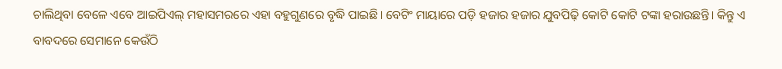ଚାଲିଥିବା ବେଳେ ଏବେ ଆଇପିଏଲ୍‌ ମହାସମରରେ ଏହା ବହୁଗୁଣରେ ବୃଦ୍ଧି ପାଇଛି। ବେଟିଂ ମାୟାରେ ପଡ଼ି ହଜାର ହଜାର ଯୁବପିଢ଼ି କୋଟି କୋଟି ଟଙ୍କା ହରାଉଛନ୍ତି। କିନ୍ତୁ ଏ ବାବଦରେ ସେମାନେ କେଉଁଠି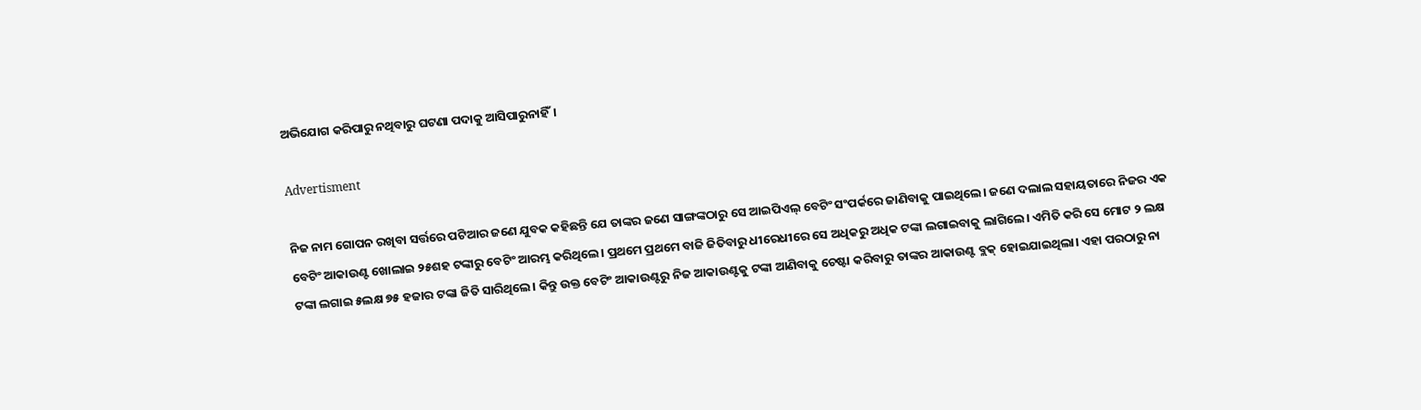ଅଭିଯୋଗ କରିପାରୁ ନଥିବାରୁ ଘଟଣା ପଦାକୁ ଆସିପାରୁନାହିଁ।

Advertisment

ନିଜ ନାମ ଗୋପନ ରଖିବା ସର୍ତ୍ତରେ ପଟିଆର ଜଣେ ଯୁବକ କହିଛନ୍ତି ଯେ ତାଙ୍କର ଜଣେ ସାଙ୍ଗଙ୍କଠାରୁ ସେ ଆଇପିଏଲ୍‌ ବେଟିଂ ସଂପର୍କ‌ରେ ଜାଣିବାକୁ ପାଇଥିଲେ। ଜଣେ ଦଲାଲ ସହାୟତାରେ ନିଜର ଏକ ବେଟିଂ ଆକାଉଣ୍ଟ ଖୋଲାଇ ୨୫ଶହ ଟଙ୍କାରୁ ବେଟିଂ ଆରମ୍ଭ କରିଥିଲେ। ପ୍ରଥମେ ପ୍ରଥମେ ବାଜି ଜିତିବାରୁ ଧୀରେଧୀରେ ସେ ଅଧିକରୁ ଅଧିକ ଟଙ୍କା ଲଗାଇବାକୁ ଲାଗିଲେ। ଏମିତି କରି ସେ ମୋଟ ୨ ଲକ୍ଷ ଟଙ୍କା ଲଗାଇ ୫ଲକ୍ଷ ୭୫ ହଜାର ଟଙ୍କା ଜିତି ସାରିଥିଲେ। କିନ୍ତୁ ଉକ୍ତ ବେଟିଂ ଆକାଉଣ୍ଟରୁ ନିଜ ଆକାଉଣ୍ଟକୁ ଟଙ୍କା ଆଣିବାକୁ ଚେଷ୍ଟା କରିବାରୁ ତାଙ୍କର ଆକାଉଣ୍ଟ ବ୍ଲକ୍‌ ହୋଇଯାଇଥିଲା। ଏହା ପରଠାରୁ ନା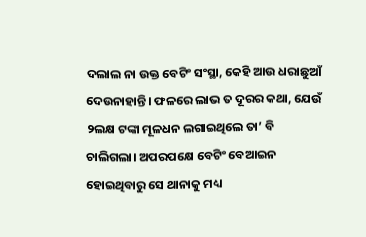ଦଲାଲ ନା ଉକ୍ତ ବେଟିଂ ସଂସ୍ଥା, କେହି ଆଉ ଧରାଛୁଆଁ ଦେଉନାହାନ୍ତି। ଫଳରେ ଲାଭ ତ ଦୂରର କଥା, ଯେଉଁ ୨ଲକ୍ଷ ଟଙ୍କା ମୂଳଧନ ଲଗାଇଥିଲେ ତା’ ବି ଚାଲିଗଲା। ଅପରପକ୍ଷେ ବେଟିଂ ବେଆଇନ ହୋଇଥିବାରୁ ସେ ଥାନାକୁ ମଧ୍ୟ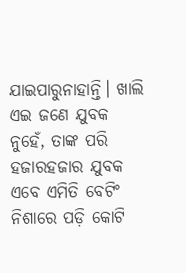ଯାଇପାରୁନାହାନ୍ତି। ଖାଲି ଏଇ ଜଣେ ଯୁବକ ନୁହେଁ, ତାଙ୍କ ପରି ହଜାରହଜାର ଯୁବକ ଏବେ ଏମିତି ବେଟିଂ ନିଶାରେ ପଡ଼ି କୋଟି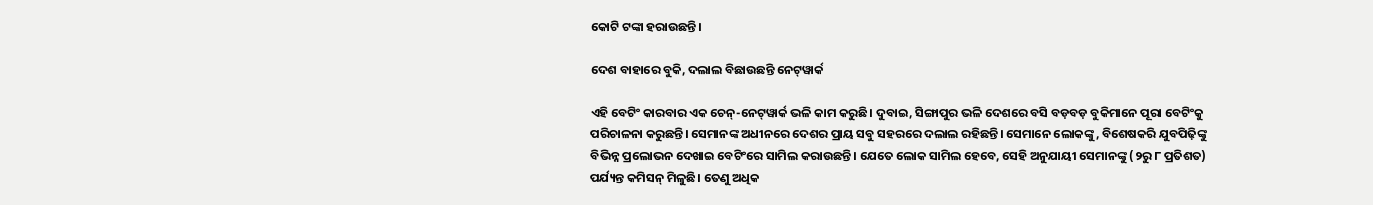କୋଟି ଟଙ୍କା ହରାଉଛନ୍ତି।

ଦେଶ ବାହାରେ ବୁକି, ଦଲାଲ ବିଛାଉଛନ୍ତି ନେଟ୍‌ୱାର୍କ

ଏହି ବେଟିଂ କାରବାର ଏକ ଚେନ୍‌-ନେଟ୍‌ୱାର୍କ ଭଳି କାମ କରୁଛି। ଦୁବାଇ, ସିଙ୍ଗାପୁର ଭଳି ଦେଶରେ ବସି ବଡ଼ବଡ଼ ବୁକିମାନେ ପୂରା ବେଟିଂକୁ ପରିଚାଳନା କରୁଛନ୍ତି। ସେମାନଙ୍କ ଅଧୀନରେ ଦେଶର ପ୍ରାୟ ସବୁ ସହରରେ ଦଲାଲ ରହିଛନ୍ତି। ସେମାନେ ଲୋକଙ୍କୁ, ବିଶେଷକରି ଯୁବପିଢ଼ିଙ୍କୁ ବିଭିନ୍ନ ପ୍ରଲୋଭନ ଦେଖାଇ ବେଟିଂରେ ସାମିଲ କରାଉଛନ୍ତି। ଯେତେ ଲୋକ ସାମିଲ ହେବେ, ସେହି ଅନୁଯାୟୀ ସେମାନଙ୍କୁ (୨ରୁ ୮ ପ୍ରତିଶତ) ପର୍ଯ୍ୟନ୍ତ କମିସନ୍‌ ମିଳୁଛି। ତେଣୁ ଅଧିକ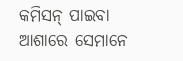କମିସନ୍‌ ପାଇବା ଆଶାରେ ସେମାନେ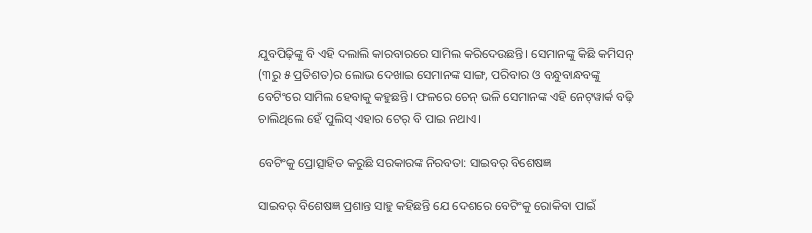ଯୁବପିଢ଼ିଙ୍କୁ ବି ଏହି ଦଲାଲି କାରବାରରେ ସାମିଲ କରିଦେଉଛନ୍ତି। ସେମାନଙ୍କୁ କିଛି କମିସନ୍‌ (୩ରୁ ୫ ପ୍ରତିଶତ)ର ଲୋଭ ଦେଖାଇ ସେମାନଙ୍କ ସାଙ୍ଗ, ପରିବାର ଓ ବନ୍ଧୁବାନ୍ଧବଙ୍କୁ ବେଟିଂରେ ସାମିଲ ହେବାକୁ କହୁଛନ୍ତି। ଫଳରେ ଚେନ୍‌ ଭଳି ସେମାନଙ୍କ ଏହି ନେଟ୍‌ୱାର୍କ ବଢ଼ି ଚାଲିଥିଲେ ହେଁ ପୁଲିସ୍‌ ଏହାର ଟେର୍‌ ବି ପାଇ ନଥାଏ।

ବେଟିଂକୁ ପ୍ରୋତ୍ସାହିତ କରୁଛି ସରକାରଙ୍କ ନିରବତା: ସାଇବର୍‌ ବିଶେଷଜ୍ଞ

ସାଇବର୍‌ ବିଶେଷଜ୍ଞ ପ୍ରଶାନ୍ତ ସାହୁ କହିଛନ୍ତି ଯେ ଦେଶରେ ବେଟିଂକୁ ରୋକିବା ପାଇଁ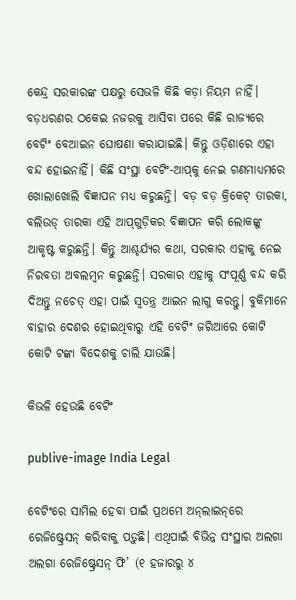କେନ୍ଦ୍ର ସରକାରଙ୍କ ପକ୍ଷରୁ ସେଭଳି କିଛି କଡ଼ା ନିୟମ ନାହିଁ। ବଡ଼ଧରଣର ଠକେଇ ନଜରକୁ ଆସିବା ପରେ କିଛି ରାଜ୍ୟରେ ବେଟିଂ ବେଆଇନ ଘୋଷଣା କରାଯାଇଛି। କିନ୍ତୁ ଓଡ଼ିଶା‌ରେ ଏହା ବନ୍ଦ ହୋଇନାହିଁ। କିଛି ସଂସ୍ଥା ବେଟିଂ-ଆପ୍‌କୁ ନେଇ ଗଣମାଧ୍ୟମରେ ଖୋଲାଖୋଲି ବିଜ୍ଞାପନ ମଧ୍ୟ କରୁଛନ୍ତି। ବଡ଼ ବଡ଼ କ୍ରିକେଟ୍ ତାରକା, ବଲିଉଡ୍‌ ତାରକା ଏହି ଆପ୍‌ଗୁଡ଼ିକର ବିଜ୍ଞାପନ କରି ଲୋକଙ୍କୁ ଆକୃଷ୍ଟ କରୁଛନ୍ତି। କିନ୍ତୁ ଆଶ୍ଚର୍ଯ୍ୟର କଥା, ସରକ‌ାର ଏହାକୁ ନେଇ ନିରବତା ଅବଲମ୍ବନ କରୁଛନ୍ତି। ସରକାର ଏହାକୁ ସଂପୂର୍ଣ୍ଣ ବନ୍ଦ କରି ଦିଅନ୍ତୁ ନଚେତ୍ ଏହା ପାଇଁ ସ୍ବତନ୍ତ୍ର ଆଇନ ଲାଗୁ କରନ୍ତୁ। ବୁକିମାନେ ବାହାର ଦେଶର ହୋଇଥିବାରୁ ଏହି ବେଟିଂ ଜରିଆରେ କୋଟି କୋଟି ଟଙ୍କା ବିଦେଶକୁ ଚାଲି ଯାଉଛି।

କିଭଳି ହେଉଛି ବେଟିଂ

publive-image India Legal

ବେଟିଂରେ ସାମିଲ ହେବା ପାଇଁ ପ୍ରଥମେ ଅନ୍‌ଲାଇନ୍‌ରେ ରେଜିଷ୍ଟ୍ରେସନ୍‌ କରିବାକୁ ପଡ଼ୁଛି। ଏଥିପାଇଁ ବିଭିନ୍ନ ସଂସ୍ଥାର ଅଲଗା ଅଲଗା ରେଜିଷ୍ଟ୍ରେସନ୍‌ ଫି’ (୧ ହଜାରରୁ ୪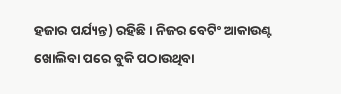ହଜାର ପର୍ଯ୍ୟନ୍ତ) ରହିଛି। ନିଜର ବେଟିଂ ଆକାଉଣ୍ଟ ଖୋଲିବା ପରେ ବୁକି ପଠାଉଥିବା‌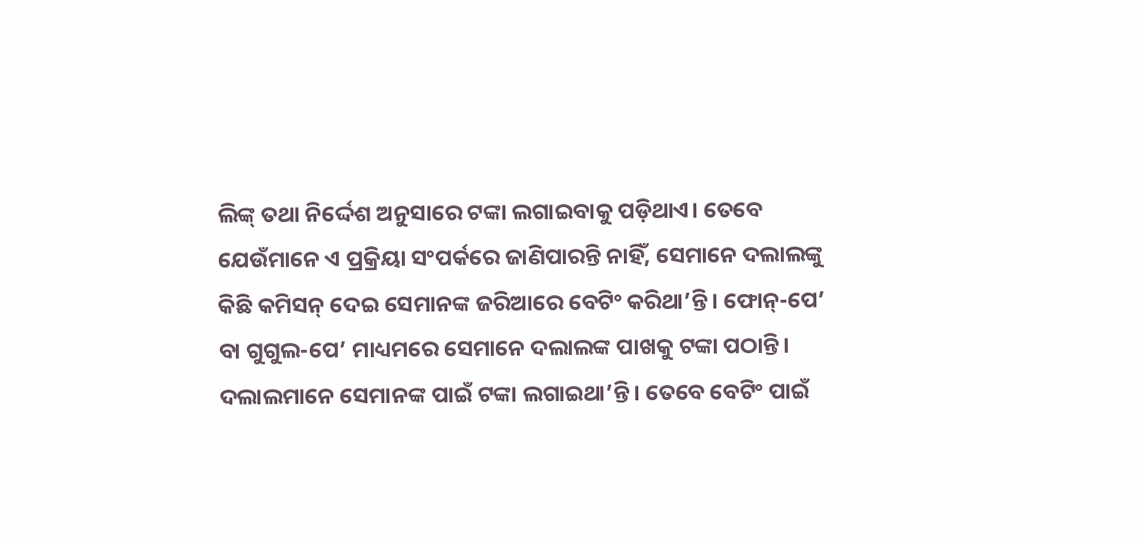ଲିଙ୍କ୍‌ ତଥା ନିର୍ଦ୍ଦେଶ ଅନୁସା‌ରେ ‌ଟଙ୍କା ଲଗାଇବାକୁ ପଡ଼ିଥାଏ। ତେବେ ଯେଉଁମାନେ ଏ ପ୍ରକ୍ରିୟା ସଂପର୍କରେ ଜାଣିପାରନ୍ତି ନାହିଁ, ସେମାନେ ଦଲାଲଙ୍କୁ କିଛି କମିସନ୍‌ ଦେଇ ସେମାନଙ୍କ ଜରିଆରେ ବେଟିଂ କରିଥା’ନ୍ତି। ଫୋନ୍‌-ପେ’ ବା ଗୁଗୁଲ-ପେ’ ମାଧ୍ୟମରେ ସେମା‌ନେ ଦଲାଲଙ୍କ ପାଖକୁ ଟଙ୍କା ପଠାନ୍ତି। ଦଲାଲମାନେ ସେମାନଙ୍କ ପାଇଁ ଟଙ୍କା ଲଗାଇଥା’ନ୍ତି। ତେବେ ବେଟିଂ ପାଇଁ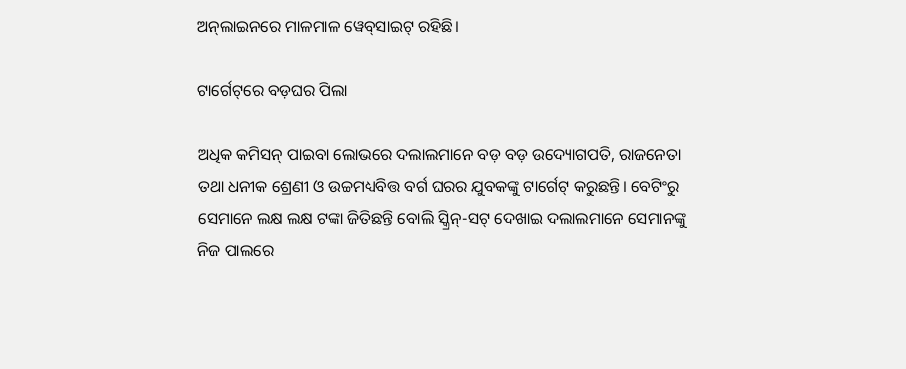ଅନ୍‌ଲାଇନରେ ମାଳମାଳ ୱେବ୍‌ସାଇଟ୍‌ ରହିଛି।

ଟାର୍ଗେଟ୍‌‌ରେ ବଡ଼ଘର ପିଲା

ଅଧିକ କମିସନ୍‌ ପାଇବା ଲୋଭରେ ଦଲାଲମାନେ ବଡ଼ ବଡ଼ ଉଦ୍ୟୋଗପତି, ରାଜନେତା ତଥା ଧନୀକ ଶ୍ରେଣୀ ଓ ଉଚ୍ଚମଧ୍ୟବିତ୍ତ ବର୍ଗ ଘରର ଯୁବକଙ୍କୁ ଟାର୍ଗେଟ୍‌ କରୁଛନ୍ତି। ବେଟିଂରୁ ସେମାନେ ଲକ୍ଷ ଲକ୍ଷ ଟଙ୍କା ଜିତିଛନ୍ତି ବୋଲି ସ୍କ୍ରିନ୍‌-ସଟ୍‌ ଦେଖାଇ ଦଲାଲମାନେ ସେମାନଙ୍କୁ ନିଜ ପାଲରେ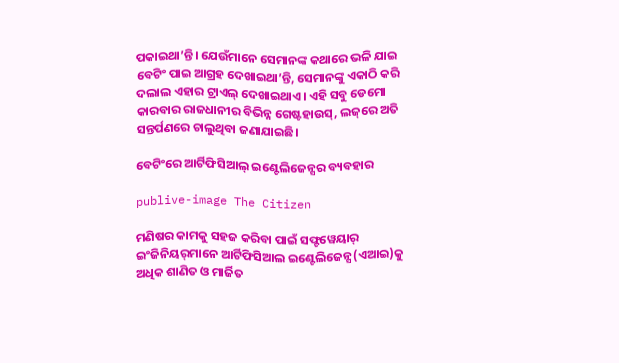ପକାଇଥା’ନ୍ତି। ଯେଉଁମାନେ ସେମାନଙ୍କ କଥାରେ ଭଳି ଯାଇ ବେଟିଂ ପାଇ ଆଗ୍ରହ ଦେଖାଇଥା’ନ୍ତି, ସେମାନଙ୍କୁ ଏକାଠି କରି ଦଲାଲ ଏହାର ଟ୍ରାଏଲ୍‌ ଦେଖାଇଥାଏ। ଏହି ସବୁ ଡେମୋ କାରବାର ରାଜଧାନୀର ବିଭିନ୍ନ ଗେଷ୍ଟହାଉସ୍‌, ଲଜ୍‌‌ରେ ଅତି ସନ୍ତର୍ପଣରେ ଚାଲୁଥିବା ଜଣାଯାଇଛି।

ବେଟିଂରେ ଆର୍ଟିଫିସିଆଲ୍‌ ଇଣ୍ଟେଲ‌‌ିଜେନ୍ସର ବ୍ୟବହାର

publive-image The Citizen

ମଣିଷର କାମକୁ ସହଜ କରିବା ପାଇଁ ସଫ୍ଟୱେୟାର୍‌ ଇଂଜିନିୟର୍‌ମାନେ ଆର୍ଟିଫିସିଆଲ ଇଣ୍ଟେଲିଜେନ୍ସ(ଏଆଇ)କୁ ଅଧିକ ଶାଣିତ ଓ ମାର୍ଜିତ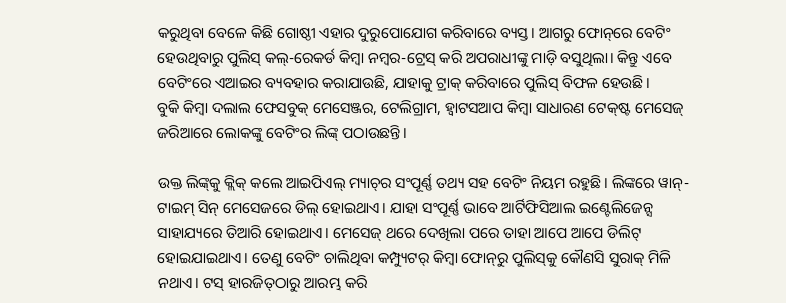କରୁଥିବା ବେଳେ କିଛି ଗୋଷ୍ଠୀ ଏହାର ଦୁରୁପୋଯୋଗ କରିବାରେ ବ୍ୟସ୍ତ। ଆଗରୁ ଫୋନ୍‌ରେ ବେଟିଂ ହେଉଥିବାରୁ ପୁଲିସ୍‌ କଲ୍‌-ରେକର୍ଡ କିମ୍ବା ନମ୍ବର-ଟ୍ରେସ୍‌ କରି ଅପରାଧୀଙ୍କୁ ମାଡ଼ି ବସୁଥିଲା। କିନ୍ତୁ ଏବେ ବେଟିଂରେ ଏଆଇର ବ୍ୟବହାର କରାଯାଉଛି, ଯାହାକୁ ଟ୍ର‌ାକ୍ କରିବାରେ ପୁଲିସ୍‌ ବିଫଳ ହେଉଛି।
ବୁକି କିମ୍ବା ଦଲାଲ ଫେସବୁକ୍‌ ମେସେଞ୍ଜର, ଟେଲିଗ୍ରାମ, ହ୍ବାଟସଆପ କିମ୍ବା ସାଧାରଣ ଟେକ୍‌ଷ୍ଟ ମେସେଜ୍‌ ଜରିଆରେ ଲୋକଙ୍କୁ ବେଟିଂର ଲିଙ୍କ୍‌ ପଠାଉଛନ୍ତି।

ଉକ୍ତ ଲିଙ୍କ୍‌କୁ କ୍ଲିକ୍‌ କଲେ ଆଇପିଏଲ୍‌ ମ୍ୟାଚ୍‌ର ସଂପୂର୍ଣ୍ଣ ତଥ୍ୟ ସହ ବେଟିଂ ନିୟମ ରହୁଛି। ଲିଙ୍କରେ ୱାନ୍-ଟାଇମ୍ ସିନ୍ ମେସେଜରେ ଡିଲ୍ ହୋଇଥାଏ। ଯାହା ସଂପୂର୍ଣ୍ଣ ଭାବେ ଆର୍ଟିଫିସିଆଲ ଇଣ୍ଟେଲିଜେନ୍ସ ସାହାଯ୍ୟରେ ତିଆରି ହୋଇଥାଏ। ମେସ‌‌େଜ୍ ଥରେ ଦେଖିଲା ପରେ ତାହା ଆପେ ଆପେ ଡିଲିଟ୍‌ ହୋଇଯାଇଥାଏ। ତେଣୁ ବେଟିଂ ଚାଲିଥିବା କମ୍ପ୍ୟୁଟର୍‌ କିମ୍ବା ଫୋନ୍‌ରୁ ପୁଲିସ୍‌କୁ କୌଣସି ସୁରାକ୍‌ ମିଳି ନଥାଏ। ଟସ୍‌ ହାରଜିତ୍‌ଠାରୁ ଆରମ୍ଭ କରି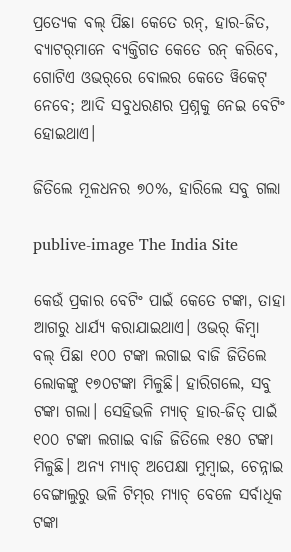ପ୍ରତ୍ୟେକ ବଲ୍‌ ପିଛା କେତେ ରନ୍‌, ହାର-ଜିତ, ବ୍ୟାଟର୍‌ମାନେ ବ୍ୟକ୍ତିଗତ କେତେ ରନ୍‌ କରିବେ, ଗୋଟିଏ ଓଭର୍‌ରେ ବୋଲର କେତେ ୱିକେଟ୍‌ ନେବେ; ଆଦି ସବୁଧରଣର ପ୍ରଶ୍ନକୁ ନେଇ ବେଟିଂ ହୋଇଥାଏ।

ଜିତିଲେ ମୂଳଧନର ୭୦%, ହାରିଲେ ସବୁ ଗଲା

publive-image The India Site

କେଉଁ ପ୍ରକାର ବେଟିଂ ପାଇଁ କେତେ ଟଙ୍କା, ତାହା ଆଗରୁ ଧାର୍ଯ୍ୟ କରାଯାଇଥାଏ। ଓଭର୍‌ କିମ୍ବା ବଲ୍‌ ପିଛା ୧୦୦ ଟଙ୍କା ଲଗାଇ ବାଜି ଜିତିଲେ ଲୋକଙ୍କୁ ୧୭୦ଟଙ୍କା ମିଳୁଛି। ହାରିଗଲେ, ସବୁ ଟଙ୍କା ଗଲା। ସେହିଭଳି ମ୍ୟାଚ୍‌ ହାର-ଜିତ୍‌ ପାଇଁ ୧୦୦ ଟଙ୍କା ଲଗାଇ ବାଜି ଜିତିଲେ ୧୫୦ ଟଙ୍କ‌ା ମିଳୁଛି। ଅନ୍ୟ ମ୍ୟାଚ୍‌ ଅପେକ୍ଷା ମୁମ୍ବାଇ, ଚେନ୍ନାଇ ବେଙ୍ଗାଲୁରୁ ଭଳି ଟିମ୍‌ର ମ୍ୟାଚ୍‌ ବେଳେ ସର୍ବାଧିକ ଟଙ୍କା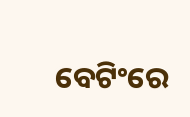ବେଟିଂରେ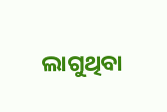ଲାଗୁଥିବା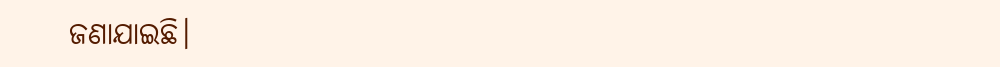ଜଣାଯାଇଛି।